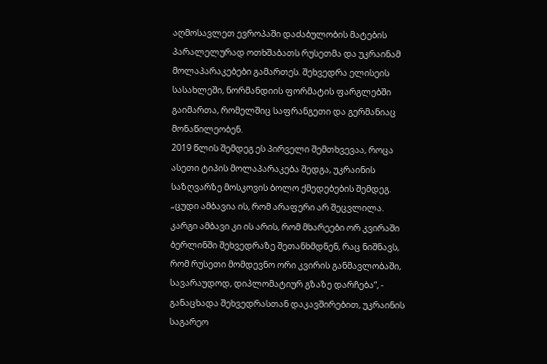აღმოსავლეთ ევროპაში დაძაბულობის მატების პარალელურად ოთხშაბათს რუსეთმა და უკრაინამ მოლაპარაკებები გამართეს. შეხვედრა ელისეის სასახლეში, ნორმანდიის ფორმატის ფარგლებში გაიმართა, რომელშიც საფრანგეთი და გერმანიაც მონაწილეობენ.
2019 წლის შემდეგ ეს პირველი შემთხვევაა, როცა ასეთი ტიპის მოლაპარაკება შედგა, უკრაინის საზღვარზე მოსკოვის ბოლო ქმედებების შემდეგ.
„ცუდი ამბავია ის, რომ არაფერი არ შეცვლილა. კარგი ამბავი კი ის არის, რომ მხარეები ორ კვირაში ბერლინში შეხვედრაზე შეთანხმდნენ, რაც ნიშნავს, რომ რუსეთი მომდევნო ორი კვირის განმავლობაში, სავარაუდოდ, დიპლომატიურ გზაზე დარჩება“, - განაცხადა შეხვედრასთან დაკავშირებით, უკრაინის საგარეო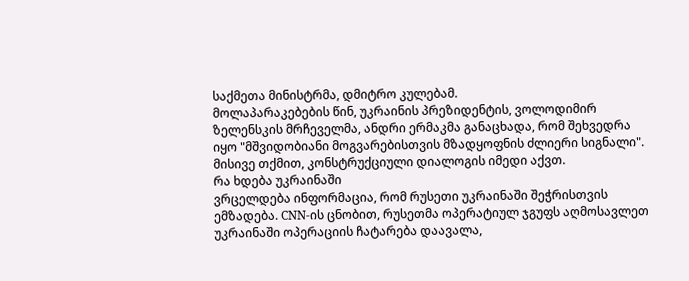საქმეთა მინისტრმა, დმიტრო კულებამ.
მოლაპარაკებების წინ, უკრაინის პრეზიდენტის, ვოლოდიმირ ზელენსკის მრჩეველმა, ანდრი ერმაკმა განაცხადა, რომ შეხვედრა იყო "მშვიდობიანი მოგვარებისთვის მზადყოფნის ძლიერი სიგნალი". მისივე თქმით, კონსტრუქციული დიალოგის იმედი აქვთ.
რა ხდება უკრაინაში
ვრცელდება ინფორმაცია, რომ რუსეთი უკრაინაში შეჭრისთვის ემზადება. CNN-ის ცნობით, რუსეთმა ოპერატიულ ჯგუფს აღმოსავლეთ უკრაინაში ოპერაციის ჩატარება დაავალა,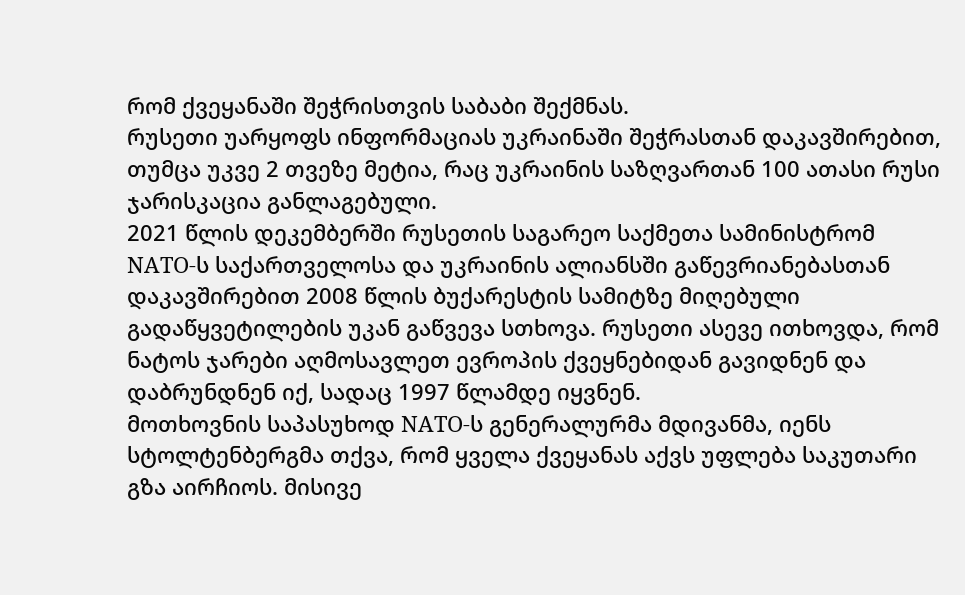რომ ქვეყანაში შეჭრისთვის საბაბი შექმნას.
რუსეთი უარყოფს ინფორმაციას უკრაინაში შეჭრასთან დაკავშირებით, თუმცა უკვე 2 თვეზე მეტია, რაც უკრაინის საზღვართან 100 ათასი რუსი ჯარისკაცია განლაგებული.
2021 წლის დეკემბერში რუსეთის საგარეო საქმეთა სამინისტრომ NATO-ს საქართველოსა და უკრაინის ალიანსში გაწევრიანებასთან დაკავშირებით 2008 წლის ბუქარესტის სამიტზე მიღებული გადაწყვეტილების უკან გაწვევა სთხოვა. რუსეთი ასევე ითხოვდა, რომ ნატოს ჯარები აღმოსავლეთ ევროპის ქვეყნებიდან გავიდნენ და დაბრუნდნენ იქ, სადაც 1997 წლამდე იყვნენ.
მოთხოვნის საპასუხოდ NATO-ს გენერალურმა მდივანმა, იენს სტოლტენბერგმა თქვა, რომ ყველა ქვეყანას აქვს უფლება საკუთარი გზა აირჩიოს. მისივე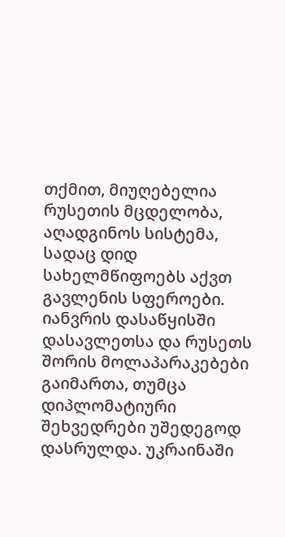თქმით, მიუღებელია რუსეთის მცდელობა, აღადგინოს სისტემა, სადაც დიდ სახელმწიფოებს აქვთ გავლენის სფეროები.
იანვრის დასაწყისში დასავლეთსა და რუსეთს შორის მოლაპარაკებები გაიმართა, თუმცა დიპლომატიური შეხვედრები უშედეგოდ დასრულდა. უკრაინაში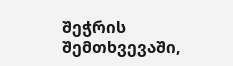შეჭრის შემთხვევაში,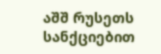აშშ რუსეთს სანქციებით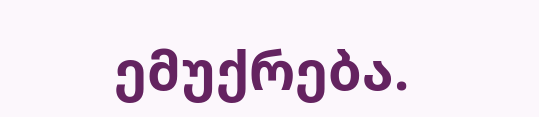ემუქრება.